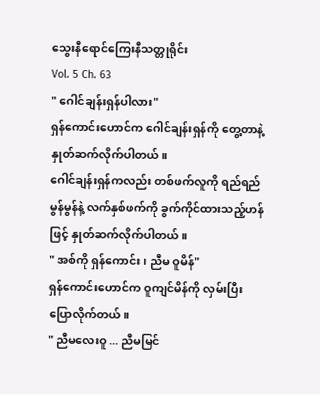သွေးနီရောင်ကြေးနီသတ္တုရိုင်း
Vol. 5 Ch. 63
" ဂေါင်ချန်းရှန်ပါလား"
ရှန်ကောင်းဟောင်က ဂေါင်ချန်းရှန်ကို တွေ့တာနဲ့ နှုတ်ဆက်လိုက်ပါတယ်။
ဂေါင်ချန်းရှန်ကလည်း တစ်ဖက်လူကို ရည်ရည်မွန်မွန်နဲ့ လက်နှစ်ဖက်ကို ခွက်ကိုင်ထားသည့်ဟန်ဖြင့် နှုတ်ဆက်လိုက်ပါတယ်။
" အစ်ကို ရှန်ကောင်း၊ ညီမ ဝူမိန်"
ရှန်ကောင်းဟောင်က ဝူကျင်မိန်ကို လှမ်းပြီးပြောလိုက်တယ်။
" ညီမလေးဝူ ... ညီမမြင်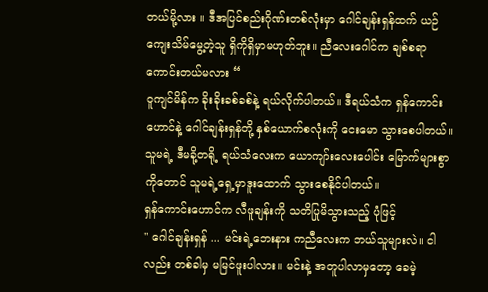တယ်မို့လား ။ ဒီအပြင်စည်းဂိုဏ်းတစ်လုံးမှာ ဂေါင်ချန်းရှန်ထက် ယဉ်ကျေးသိမ်မွေ့တဲ့သူ ရှိကိုရှိမှာမဟုတ်ဘူး။ ညီလေးဂေါင်က ချစ်စရာကောင်းတယ်မလား “
ဝူကျင်မိန်က ခိုးခိုးခစ်ခစ်နဲ့ ရယ်လိုက်ပါတယ်။ ဒီရယ်သံက ရှန်ကောင်းဟောင်နဲ့ ဂေါင်ချန်းရှန်တို့ နှစ်ယောက်စလုံးကို ငေးမော သွားစေပါတယ်။ သူမရဲ့ ဒီမခို့တရို့ ရယ်သံလေးက ယောကျာ်းလေးပေါင်း မြောက်များစွာကိုတောင် သူမရဲ့ရှေ့မှာဒူးထောက် သွားစေနိုင်ပါတယ်။
ရှန်ကောင်းဟောင်က လီဖူချန်းကို သတိပြုမိသွားသည့် ပုံဖြင့်
" ဂေါင်ချန်းရှန် ... မင်းရဲ့ဘေးနား ကညီလေးက ဘယ်သူများလဲ။ ငါလည်း တစ်ခါမှ မမြင်ဖူးပါလား။ မင်းနဲ့ အတူပါလာမှတော့ ခေမဲ့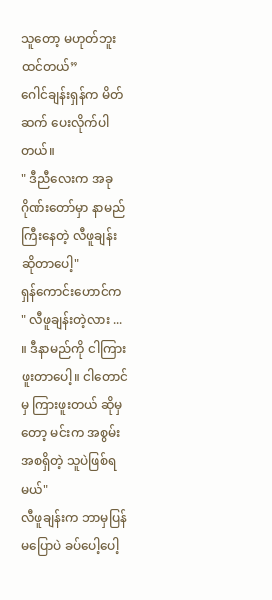သူတော့ မဟုတ်ဘူးထင်တယ်”
ဂေါင်ချန်းရှန်က မိတ်ဆက် ပေးလိုက်ပါတယ်။
" ဒီညီလေးက အခုဂိုဏ်းတော်မှာ နာမည်ကြီးနေတဲ့ လီဖူချန်းဆိုတာပေါ့"
ရှန်ကောင်းဟောင်က
" လီဖူချန်းတဲ့လား ... ။ ဒီနာမည်ကို ငါကြားဖူးတာပေါ့။ ငါတောင်မှ ကြားဖူးတယ် ဆိုမှတော့ မင်းက အစွမ်းအစရှိတဲ့ သူပဲဖြစ်ရမယ်"
လီဖူချန်းက ဘာမှပြန်မပြောပဲ ခပ်ပေါ့ပေါ့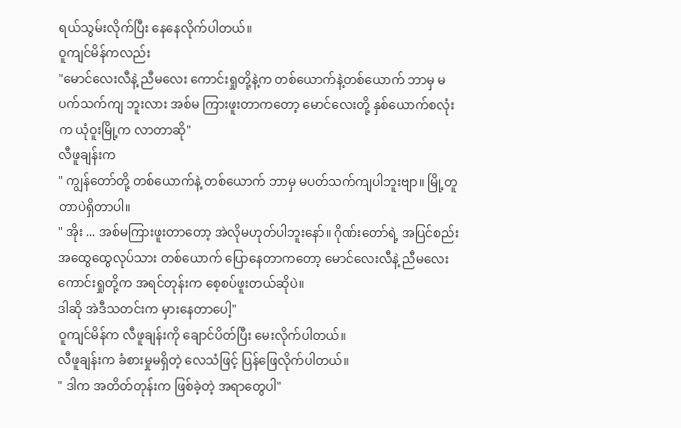ရယ်သွမ်းလိုက်ပြီး နေနေလိုက်ပါတယ်။
ဝူကျင်မိန်ကလည်း
"မောင်လေးလီနဲ့ ညီမလေး ကောင်းရှုတို့နဲ့က တစ်ယောက်နဲ့တစ်ယောက် ဘာမှ မပက်သက်ကျ ဘူးလား အစ်မ ကြားဖူးတာကတော့ မောင်လေးတို့ နှစ်ယောက်စလုံးက ယုံဝူးမြို့က လာတာဆို"
လီဖူချန်းက
" ကျွန်တော်တို့ တစ်ယောက်နဲ့ တစ်ယောက် ဘာမှ မပတ်သက်ကျပါဘူးဗျာ။ မြို့တူတာပဲရှိတာပါ။
" အိုး ... အစ်မကြားဖူးတာတော့ အဲလိုမဟုတ်ပါဘူးနော်။ ဂိုဏ်းတော်ရဲ့ အပြင်စည်း အထွေထွေလုပ်သား တစ်ယောက် ပြောနေတာကတော့ မောင်လေးလီနဲ့ ညီမလေးကောင်းရှုတို့က အရင်တုန်းက စေ့စပ်ဖူးတယ်ဆိုပဲ။
ဒါဆို အဲဒီသတင်းက မှားနေတာပေါ့"
ဝူကျင်မိန်က လီဖူချန်းကို ချောင်ပိတ်ပြီး မေးလိုက်ပါတယ်။
လီဖူချန်းက ခံစားမှုမရှိတဲ့ လေသံဖြင့် ပြန်ဖြေလိုက်ပါတယ်။
" ဒါက အတိတ်တုန်းက ဖြစ်ခဲ့တဲ့ အရာတွေပါ"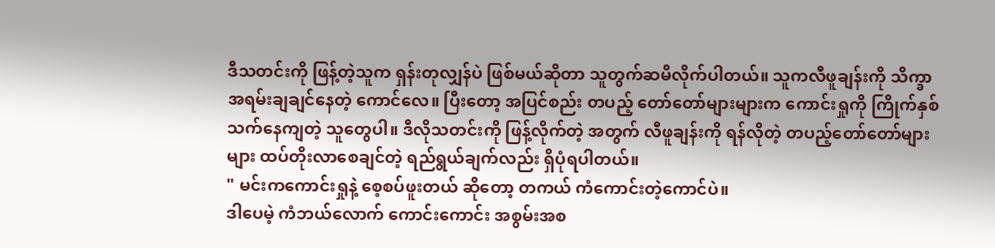ဒီသတင်းကို ဖြန့်တဲ့သူက ရှန်းတုလျှန်ပဲ ဖြစ်မယ်ဆိုတာ သူတွက်ဆမိလိုက်ပါတယ်။ သူကလီဖူချန်းကို သိက္ခာအရမ်းချချင်နေတဲ့ ကောင်လေ။ ပြီးတော့ အပြင်စည်း တပည့် တော်တော်များများက ကောင်းရှုကို ကြိုက်နှစ်သက်နေကျတဲ့ သူတွေပါ။ ဒီလိုသတင်းကို ဖြန့်လိုက်တဲ့ အတွက် လီဖူချန်းကို ရန်လိုတဲ့ တပည့်တော်တော်များများ ထပ်တိုးလာစေချင်တဲ့ ရည်ရွယ်ချက်လည်း ရှိပုံရပါတယ်။
" မင်းကကောင်းရှုနဲ့ စေ့စပ်ဖူးတယ် ဆိုတော့ တကယ် ကံကောင်းတဲ့ကောင်ပဲ။
ဒါပေမဲ့ ကံဘယ်လောက် ကောင်းကောင်း အစွမ်းအစ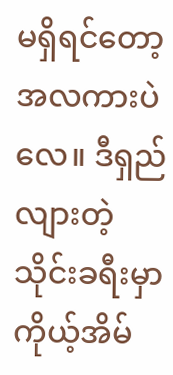မရှိရင်တော့ အလကားပဲလေ။ ဒီရှည်လျားတဲ့ သိုင်းခရီးမှာ ကိုယ့်အိမ်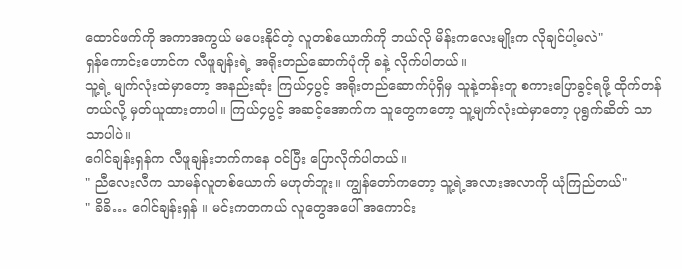ထောင်ဖက်ကို အကာအကွယ် မပေးနိုင်တဲ့ လူတစ်ယောက်ကို ဘယ်လို မိန်းကလေးမျိုးက လိုချင်ပါ့မလဲ"
ရှန်ကောင်းဟောင်က လီဖူချန်းရဲ့ အရိုးတည်ဆောက်ပုံကို ခနဲ့ လိုက်ပါတယ်။
သူ့ရဲ့ မျက်လုံးထဲမှာတော့ အနည်းဆုံး ကြယ်၄ပွင့် အရိုးတည်ဆောက်ပုံရှိမှ သူနဲ့တန်းတူ စကားပြောခွင့်ရဖို့ ထိုက်တန်တယ်လို့ မှတ်ယူထားတာပါ။ ကြယ်၄ပွင့် အဆင့်အောက်က သူတွေကတော့ သူ့မျက်လုံးထဲမှာတော့ ပုရွက်ဆိတ် သာသာပါပဲ။
ဂေါင်ချန်းရှန်က လီဖူချန်းဘက်ကနေ ဝင်ပြီး ပြောလိုက်ပါတယ်။
" ညီလေးလီက သာမန်လူတစ်ယောက် မဟုတ်ဘူး။ ကျွန်တော်ကတော့ သူ့ရဲ့အလားအလာကို ယုံကြည်တယ်"
" ခိခိ… ဂေါင်ချန်းရှန် ။ မင်းကတကယ် လူတွေအပေါ် အကောင်း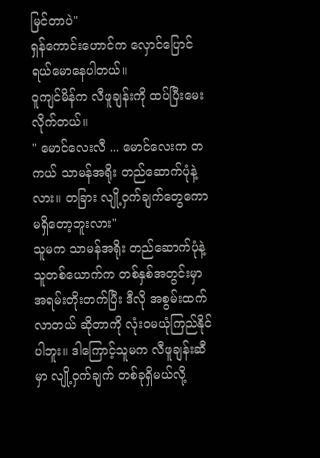မြင်တာပဲ"
ရှန်ကောင်းဟောင်က လှောင်ပြောင် ရယ်မောနေပါတယ်။
ဝူကျင်မိန်က လီဖူချန်းကို ထပ်ပြီးမေးလိုက်တယ်။
" မောင်လေးလီ ... မောင်လေးက တကယ် သာမန်အရိုး တည်ဆောက်ပုံနဲ့လား။ တခြား လျို့ဝှက်ချက်တွေကော မရှိတော့ဘူးလား"
သူမက သာမန်အရိုး တည်ဆောက်ပုံနဲ့ သူတစ်ယောက်က တစ်နှစ်အတွင်းမှာ အရမ်းတိုးတက်ပြီး ဒီလို အစွမ်းထက်လာတယ် ဆိုတာကို လုံးဝမယုံကြည်နိုင်ပါဘူး။ ဒါကြောင့်သူမက လီဖူချန်းဆီမှာ လျို့ဝှက်ချက် တစ်ခုရှိမယ်လို့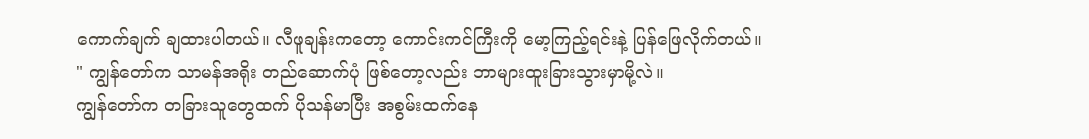ကောက်ချက် ချထားပါတယ်။ လီဖူချန်းကတော့ ကောင်းကင်ကြီးကို မော့ကြည့်ရင်းနဲ့ ပြန်ဖြေလိုက်တယ်။
" ကျွန်တော်က သာမန်အရိုး တည်ဆောက်ပုံ ဖြစ်တော့လည်း ဘာများထူးခြားသွားမှာမို့လဲ။
ကျွန်တော်က တခြားသူတွေထက် ပိုသန်မာပြီး အစွမ်းထက်နေ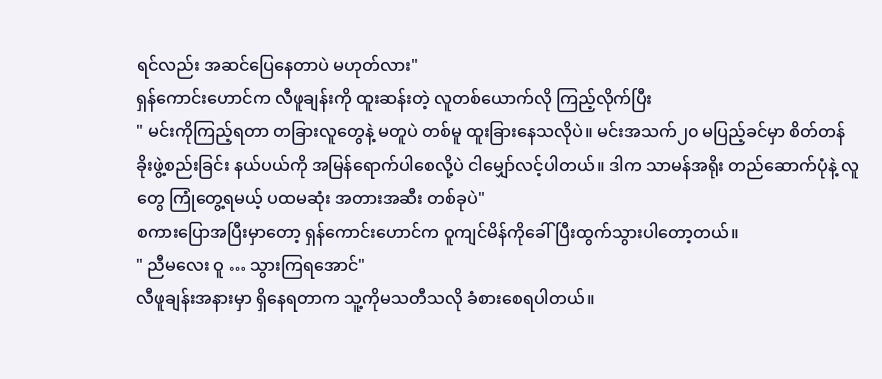ရင်လည်း အဆင်ပြေနေတာပဲ မဟုတ်လား"
ရှန်ကောင်းဟောင်က လီဖူချန်းကို ထူးဆန်းတဲ့ လူတစ်ယောက်လို ကြည့်လိုက်ပြီး
" မင်းကိုကြည့်ရတာ တခြားလူတွေနဲ့ မတူပဲ တစ်မူ ထူးခြားနေသလိုပဲ။ မင်းအသက်၂၀ မပြည့်ခင်မှာ စိတ်တန်ခိုးဖွဲ့စည်းခြင်း နယ်ပယ်ကို အမြန်ရောက်ပါစေလို့ပဲ ငါမျှော်လင့်ပါတယ်။ ဒါက သာမန်အရိုး တည်ဆောက်ပုံနဲ့ လူတွေ ကြုံတွေ့ရမယ့် ပထမဆုံး အတားအဆီး တစ်ခုပဲ"
စကားပြောအပြီးမှာတော့ ရှန်ကောင်းဟောင်က ဝူကျင်မိန်ကိုခေါ်ပြီးထွက်သွားပါတော့တယ်။
" ညီမလေး ဝူ … သွားကြရအောင်"
လီဖူချန်းအနားမှာ ရှိနေရတာက သူ့ကိုမသတီသလို ခံစားစေရပါတယ်။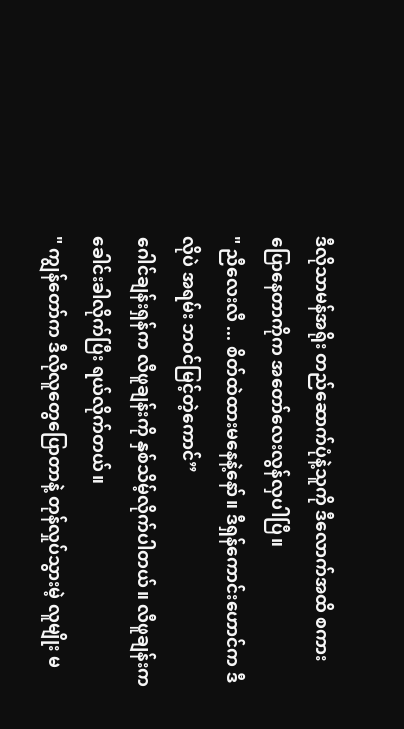ဒီလိုသာမန်အရိုး တည်ဆောက်ပုံနဲ့သူကို ဒီလောက်အထိ စကားပြောနေတာကိုက အတော်လေးလွန်လှပါပြီ။
" ညီလေးလီ ... စိတ်ထဲထားမနေနဲ့နော်။ ဒီရှန်ကောင်းဟောင်က ဒီလိုပဲ အရမ်း ဘဝင်မြင့်တဲ့ကောင်”
ဂေါင်ချန်းရှန်က လီဖူချန်းကို နှစ်သိမ့်လိုက်ပါတယ်။ လီဖူချန်းက ခေါင်းခါလိုက်ပြီး ရယ်လိုက်တယ်။
" ကျွန်တော်က ဒီလိုလူတွေပြောတာနဲ့ တုန်လှုပ်သွားမဲ့ လူမျိုး မ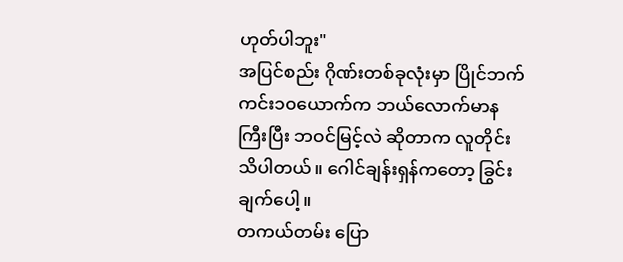ဟုတ်ပါဘူး"
အပြင်စည်း ဂိုဏ်းတစ်ခုလုံးမှာ ပြိုင်ဘက်ကင်း၁၀ယောက်က ဘယ်လောက်မာနကြီးပြီး ဘဝင်မြင့်လဲ ဆိုတာက လူတိုင်းသိပါတယ်။ ဂေါင်ချန်းရှန်ကတော့ ခြွင်းချက်ပေါ့။
တကယ်တမ်း ပြော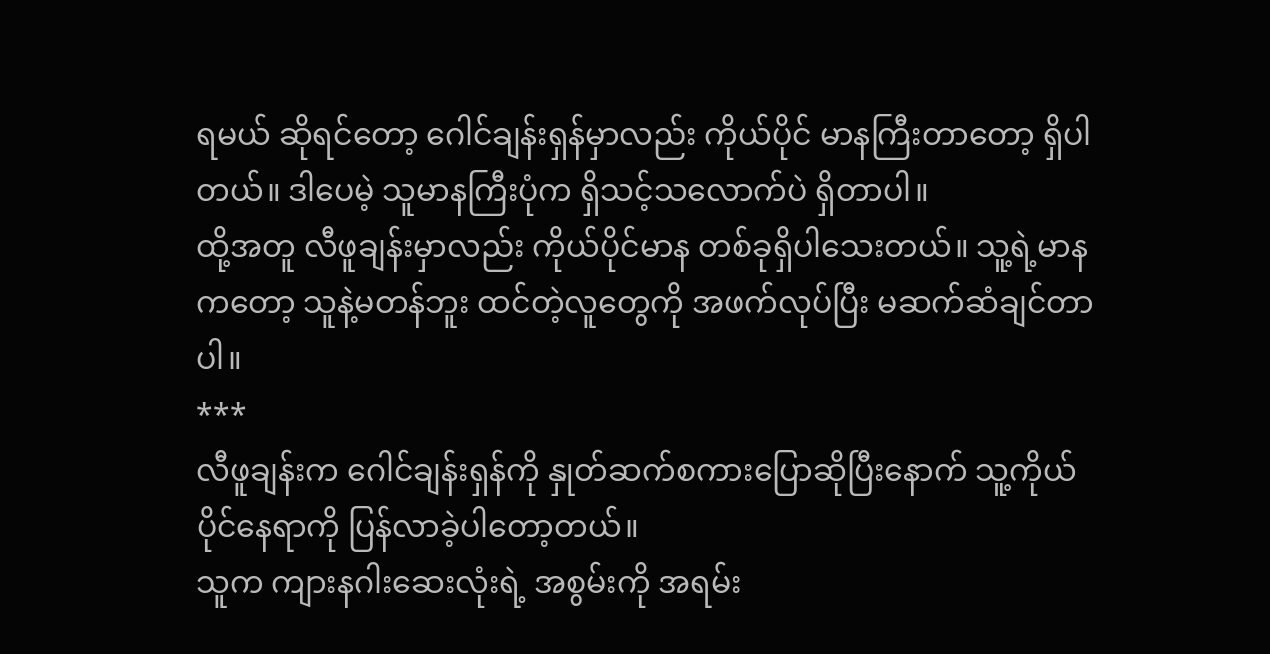ရမယ် ဆိုရင်တော့ ဂေါင်ချန်းရှန်မှာလည်း ကိုယ်ပိုင် မာနကြီးတာတော့ ရှိပါတယ်။ ဒါပေမဲ့ သူမာနကြီးပုံက ရှိသင့်သလောက်ပဲ ရှိတာပါ။
ထို့အတူ လီဖူချန်းမှာလည်း ကိုယ်ပိုင်မာန တစ်ခုရှိပါသေးတယ်။ သူ့ရဲ့မာနကတော့ သူနဲ့မတန်ဘူး ထင်တဲ့လူတွေကို အဖက်လုပ်ပြီး မဆက်ဆံချင်တာပါ။
***
လီဖူချန်းက ဂေါင်ချန်းရှန်ကို နှုတ်ဆက်စကားပြောဆိုပြီးနောက် သူ့ကိုယ်ပိုင်နေရာကို ပြန်လာခဲ့ပါတော့တယ်။
သူက ကျားနဂါးဆေးလုံးရဲ့ အစွမ်းကို အရမ်း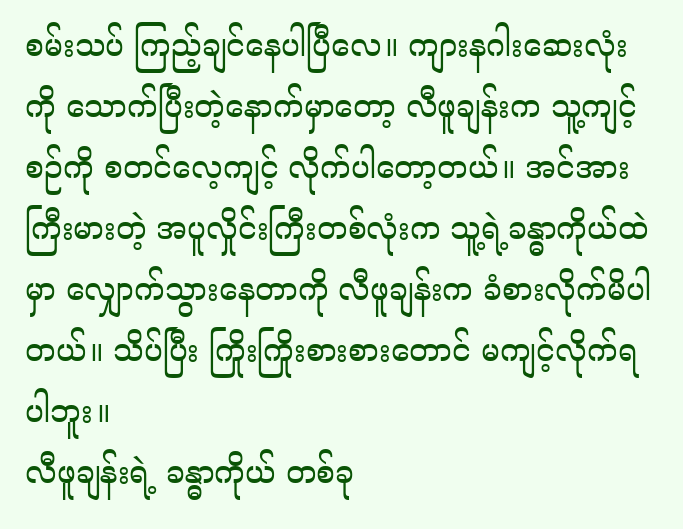စမ်းသပ် ကြည့်ချင်နေပါပြီလေ။ ကျားနဂါးဆေးလုံးကို သောက်ပြီးတဲ့နောက်မှာတော့ လီဖူချန်းက သူ့ကျင့်စဉ်ကို စတင်လေ့ကျင့် လိုက်ပါတော့တယ်။ အင်အားကြီးမားတဲ့ အပူလှိုင်းကြီးတစ်လုံးက သူ့ရဲ့ခန္ဓာကိုယ်ထဲမှာ လျှောက်သွားနေတာကို လီဖူချန်းက ခံစားလိုက်မိပါတယ်။ သိပ်ပြီး ကြိုးကြိုးစားစားတောင် မကျင့်လိုက်ရပါဘူး။
လီဖူချန်းရဲ့ ခန္ဓာကိုယ် တစ်ခု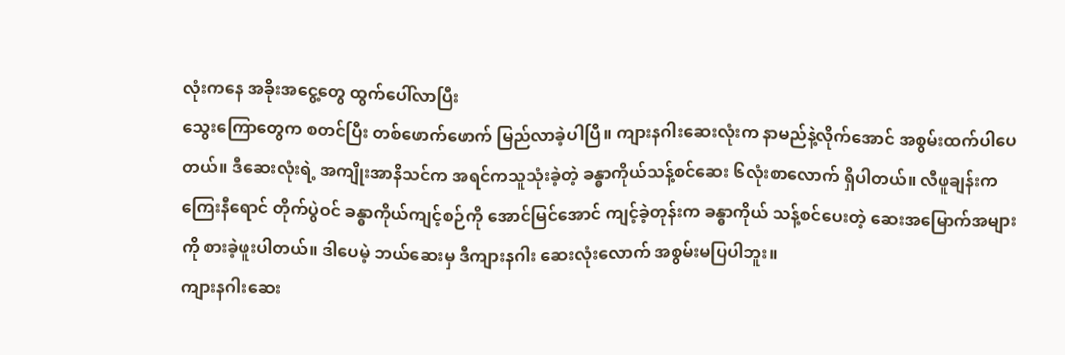လုံးကနေ အခိုးအငွေ့တွေ ထွက်ပေါ်လာပြီး
သွေးကြောတွေက စတင်ပြီး တစ်ဖောက်ဖောက် မြည်လာခဲ့ပါပြီ။ ကျားနဂါးဆေးလုံးက နာမည်နဲ့လိုက်အောင် အစွမ်းထက်ပါပေတယ်။ ဒီဆေးလုံးရဲ့ အကျိုးအာနိသင်က အရင်ကသူသုံးခဲ့တဲ့ ခန္ဓာကိုယ်သန့်စင်ဆေး ၆လုံးစာလောက် ရှိပါတယ်။ လီဖူချန်းက ကြေးနီရောင် တိုက်ပွဲဝင် ခန္ဓာကိုယ်ကျင့်စဉ်ကို အောင်မြင်အောင် ကျင့်ခဲ့တုန်းက ခန္ဓာကိုယ် သန့်စင်ပေးတဲ့ ဆေးအမြောက်အများကို စားခဲ့ဖူးပါတယ်။ ဒါပေမဲ့ ဘယ်ဆေးမှ ဒီကျားနဂါး ဆေးလုံးလောက် အစွမ်းမပြပါဘူး။
ကျားနဂါးဆေး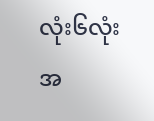လုံး၆လုံး အ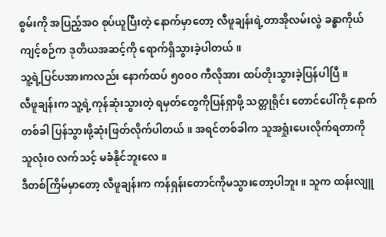စွမ်းကို အပြည့်အဝ စုပ်ယူပြီးတဲ့ နောက်မှာတော့ လီဖူချန်းရဲ့တာအိုလမ်းလွဲ ခန္ဓာကိုယ်ကျင့်စဉ်က ဒုတိယအဆင့်ကို ရောက်ရှိသွားခဲ့ပါတယ်။
သူ့ရဲ့ပြင်ပအားကလည်း နောက်ထပ် ၅၀၀၀ ကီလိုအား ထပ်တိုးသွားခဲ့ပြန်ပါပြီ။
လီဖူချန်းက သူ့ရဲ့ကုန်ဆုံးသွားတဲ့ ရမှတ်တွေကိုပြန်ရှာဖို့ သတ္တုရိုင်း တောင်ပေါ်ကို နောက်တစ်ခါ ပြန်သွားဖို့ဆုံးဖြတ်လိုက်ပါတယ်။ အရင်တစ်ခါက သူအရှုံးပေးလိုက်ရတာကို သူလုံးဝ လက်သင့် မခံနိုင်ဘူးလေ။
ဒီတစ်ကြိမ်မှာတော့ လီဖူချန်းက ကန်ရှန်းတောင်ကိုမသွားတော့ပါဘူး။ သူက ထန်းလျူ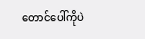တောင်ပေါ်ကိုပဲ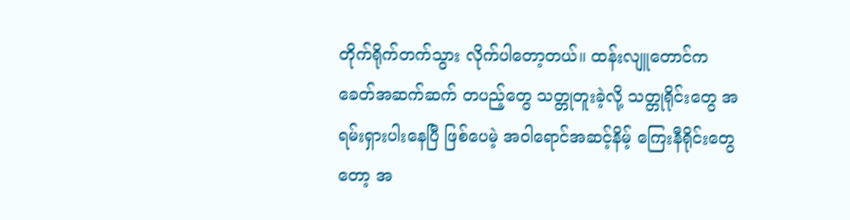တိုက်ရိုက်တက်သွား လိုက်ပါတော့တယ်။ ထန်းလျူတောင်က ခေတ်အဆက်ဆက် တပည့်တွေ သတ္တုတူးခဲ့လို့ သတ္တုရိုင်းတွေ အရမ်းရှားပါးနေပြီ ဖြစ်ပေမဲ့ အဝါရောင်အဆင့်နိမ့် ကြေးနီရိုင်းတွေတော့ အ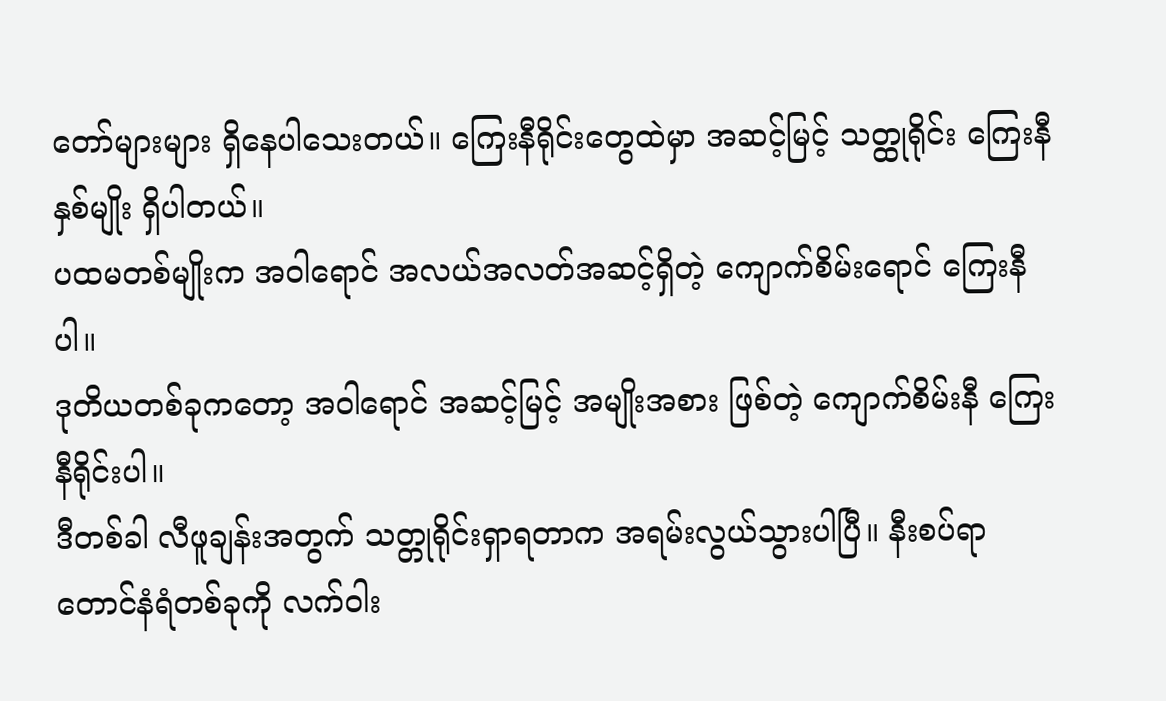တော်များများ ရှိနေပါသေးတယ်။ ကြေးနီရိုင်းတွေထဲမှာ အဆင့်မြင့် သတ္ထုရိုင်း ကြေးနီနှစ်မျိုး ရှိပါတယ်။
ပထမတစ်မျိုးက အဝါရောင် အလယ်အလတ်အဆင့်ရှိတဲ့ ကျောက်စိမ်းရောင် ကြေးနီပါ။
ဒုတိယတစ်ခုကတော့ အဝါရောင် အဆင့်မြင့် အမျိုးအစား ဖြစ်တဲ့ ကျောက်စိမ်းနီ ကြေးနီရိုင်းပါ။
ဒီတစ်ခါ လီဖူချန်းအတွက် သတ္တုရိုင်းရှာရတာက အရမ်းလွယ်သွားပါပြီ။ နီးစပ်ရာ တောင်နံရံတစ်ခုကို လက်ဝါး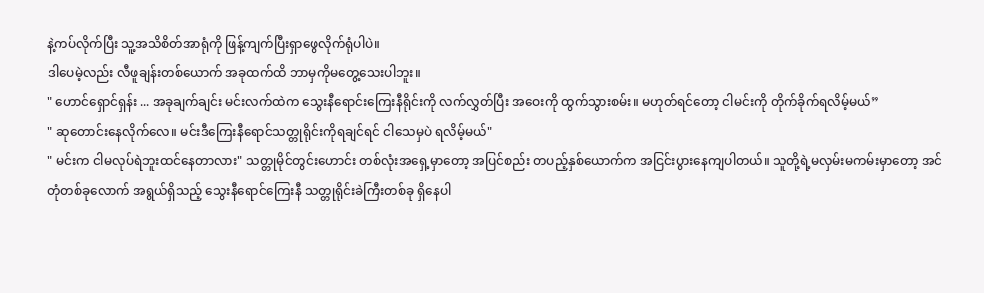နဲ့ကပ်လိုက်ပြီး သူ့အသိစိတ်အာရုံကို ဖြန့်ကျက်ပြီးရှာဖွေလိုက်ရုံပါပဲ။
ဒါပေမဲ့လည်း လီဖူချန်းတစ်ယောက် အခုထက်ထိ ဘာမှကိုမတွေ့သေးပါဘူး။
" ဟောင်ရှောင်ရှန်း ... အခုချက်ချင်း မင်းလက်ထဲက သွေးနီရောင်းကြေးနီရိုင်းကို လက်လွှတ်ပြီး အဝေးကို ထွက်သွားစမ်း။ မဟုတ်ရင်တော့ ငါမင်းကို တိုက်ခိုက်ရလိမ့်မယ်”
" ဆုတောင်းနေလိုက်လေ။ မင်းဒီကြေးနီရောင်သတ္တုရိုင်းကိုရချင်ရင် ငါသေမှပဲ ရလိမ့်မယ်"
" မင်းက ငါမလုပ်ရဲဘူးထင်နေတာလား" သတ္တုမိုင်တွင်းဟောင်း တစ်လုံးအရှေ့မှာတော့ အပြင်စည်း တပည့်နှစ်ယောက်က အငြင်းပွားနေကျပါတယ်။ သူတို့ရဲ့မလှမ်းမကမ်းမှာတော့ အင်တုံတစ်ခုလောက် အရွယ်ရှိသည့် သွေးနီရောင်ကြေးနီ သတ္တုရိုင်းခဲကြီးတစ်ခု ရှိနေပါ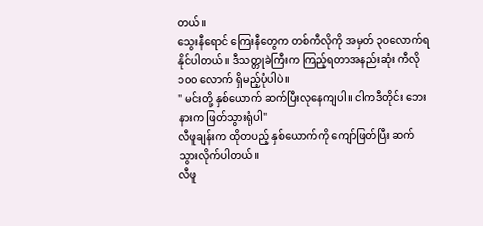တယ်။
သွေးနီရောင် ကြေးနီတွေက တစ်ကီလိုကို အမှတ် ၃၀လောက်ရနိုင်ပါတယ်။ ဒီသတ္တုခဲကြီးက ကြည့်ရတာအနည်းဆုံး ကီလို၁၀၀ လောက် ရှိမည့်ပုံပါပဲ။
" မင်းတို့ နှစ်ယောက် ဆက်ပြီးလုနေကျပါ။ ငါကဒီတိုင်း ဘေးနားက ဖြတ်သွားရုံပါ"
လီဖူချန်းက ထိုတပည့် နှစ်ယောက်ကို ကျော်ဖြတ်ပြီး ဆက်သွားလိုက်ပါတယ်။
လီဖူ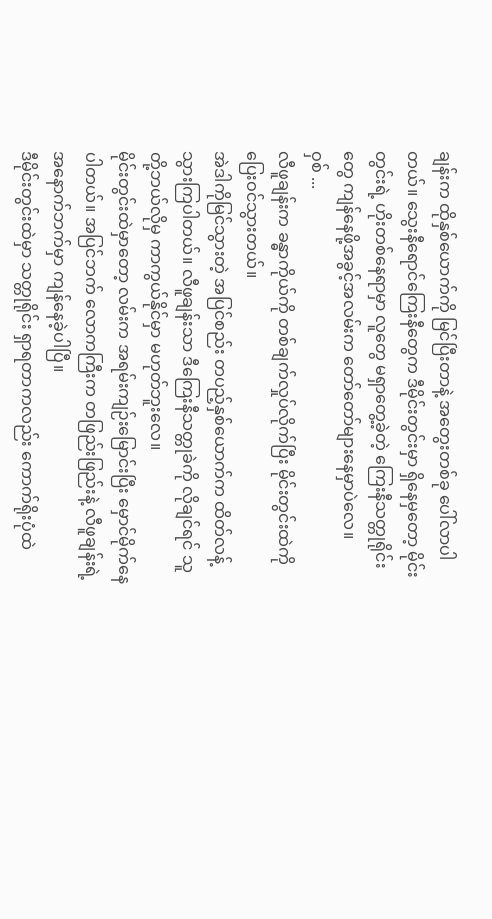ချန်းက ထိုနှစ်ယောက်ကို မြင်ပြီးတာနဲ့ အတွေးတစ်ခု ပေါ်လာပါတယ်။ သွေးနီရောင်ကြေးနီတွေက ဒီမိုင်းတွင်းမှာ ရှိနေမှတော့ မိုင်းတွင်းရဲ့ ဟိုးတစ်နေရာမှာ လူတွေ မရှာတွေ့ခဲ့တဲ့ ကြေးနီသတ္တုရိုင်းတွေ ကျန်နေဖို့အခွင့်အလမ်းက တော်တော်များနေမှာပဲလေ။
ဝှစ် ...
လီဖူချန်းက ခန္ဓာကိုယ်ကို တစ်ချက်လှုပ်လိုက်ပြီး မိုင်းတွင်းထဲကို ပြေးဝင်သွားတယ်။
အဲဒါကိုမြင်သွားတဲ့ အပြင်စည်း တပည့်နှစ်ယောက်က ထိတ်လန့်သွားကြပါတယ်။ လီဖူချန်းသာ ဒီကြေးနီသတ္တုခဲကို လိုချင်ရင် သူတို့ဘယ်လိုမှ ကာကွယ်နိုင်မှာ မဟုတ်ဘူးလေ။
မိုင်းတွင်းထဲမှာတော့ လမ်းက အရမ်းကျဉ်းမြောင်းပြီး မှောင်မိုက်နေပါတယ်။ အပြင်ဘက် လောကကြီးက တဖြည်းဖြည်းနဲ့ လီဖူချန်းရဲ့ အနောက်ဘက်မှာ ကျန်နေခဲ့ပါပြီ။
ဒီမိုင်းတွင်းထဲမှာ သတ္တုရိုင်း ရှာရတာကလည်း ကောက်ရိုးပုံထဲ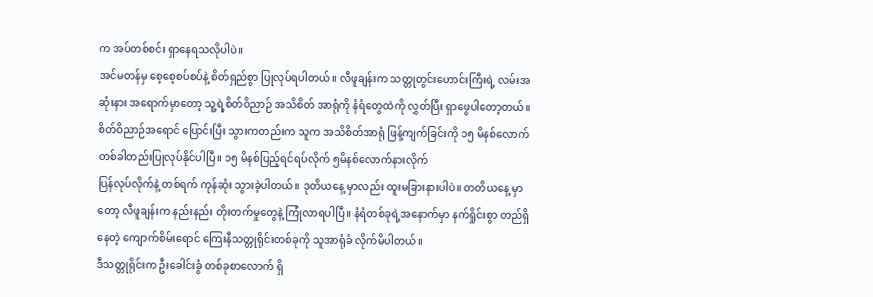က အပ်တစ်စင်း ရှာနေရသလိုပါပဲ။
အင်မတန်မှ စေ့စေ့စပ်စပ်နဲ့ စိတ်ရှည်စွာ ပြုလုပ်ရပါတယ်။ လီဖူချန်းက သတ္တုတွင်းဟောင်းကြီးရဲ့ လမ်းအဆုံးနား အရောက်မှာတော့ သူ့ရဲ့စိတ်ဝိညာဉ် အသိစိတ် အာရုံကို နံရံတွေထဲကို လွှတ်ပြီး ရှာဖွေပါတော့တယ်။
စိတ်ဝိညာဉ်အရောင် ပြောင်းပြီး သွားကတည်းက သူက အသိစိတ်အာရုံ ဖြန့်ကျက်ခြင်းကို ၁၅ မိနစ်လောက် တစ်ခါတည်းပြုလုပ်နိုင်ပါပြီ။ ၁၅ မိနစ်ပြည့်ရင်ရပ်လိုက် ၅မိနစ်လောက်နားလိုက်
ပြန်လုပ်လိုက်နဲ့ တစ်ရက် ကုန်ဆုံး သွားခဲ့ပါတယ်။ ဒုတိယနေ့ မှာလည်း ထူးမခြားနားပါပဲ။ တတိယနေ့ မှာတော့ လီဖူချန်းက နည်းနည်း တိုးတက်မှုတွေနဲ့ ကြုံလာရပါပြီ။ နံရံတစ်ခုရဲ့အနောက်မှာ နက်ရှိုင်းစွာ တည်ရှိနေတဲ့ ကျောက်စိမ်းရောင် ကြေးနီသတ္တုရိုင်းတစ်ခုကို သူအာရုံခံ လိုက်မိပါတယ်။
ဒီသတ္တုရိုင်းက ဦးခေါင်းခွံ တစ်ခုစာလောက် ရှိ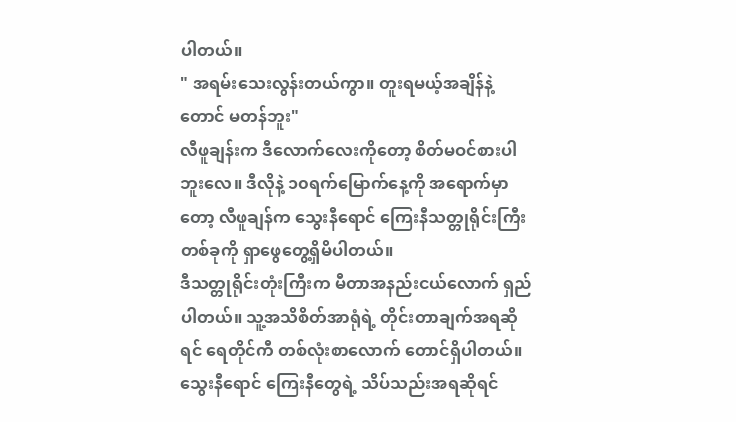ပါတယ်။
" အရမ်းသေးလွန်းတယ်ကွာ။ တူးရမယ့်အချိန်နဲ့တောင် မတန်ဘူး"
လီဖူချန်းက ဒီလောက်လေးကိုတော့ စိတ်မဝင်စားပါဘူးလေ။ ဒီလိုနဲ့ ၁၀ရက်မြောက်နေ့ကို အရောက်မှာတော့ လီဖူချန်က သွေးနီရောင် ကြေးနီသတ္တုရိုင်းကြီးတစ်ခုကို ရှာဖွေတွေ့ရှိမိပါတယ်။
ဒီသတ္တုရိုင်းတုံးကြီးက မီတာအနည်းငယ်လောက် ရှည်ပါတယ်။ သူ့အသိစိတ်အာရုံရဲ့ တိုင်းတာချက်အရဆိုရင် ရေတိုင်ကီ တစ်လုံးစာလောက် တောင်ရှိပါတယ်။ သွေးနီရောင် ကြေးနီတွေရဲ့ သိပ်သည်းအရဆိုရင်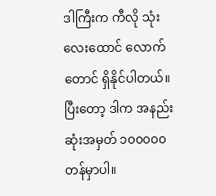ဒါကြီးက ကီလို သုံးလေးထောင် လောက်တောင် ရှိနိုင်ပါတယ်။
ပြီးတော့ ဒါက အနည်းဆုံးအမှတ် ၁၀၀၀၀၀ တန်မှာပါ။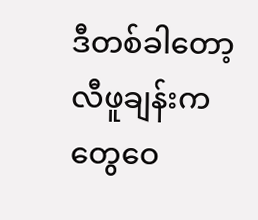ဒီတစ်ခါတော့ လီဖူချန်းက တွေဝေ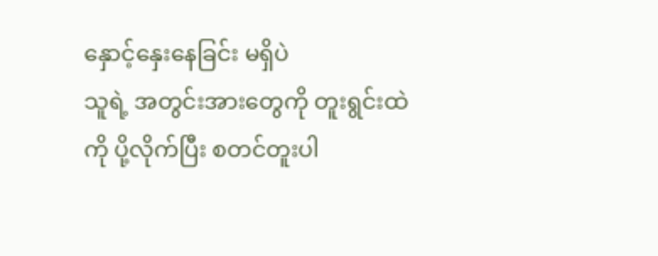နှောင့်နှေးနေခြင်း မရှိပဲ
သူရဲ့ အတွင်းအားတွေကို တူးရွင်းထဲကို ပို့လိုက်ပြီး စတင်တူးပါ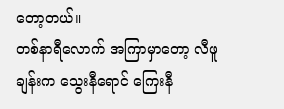တော့တယ်။
တစ်နာရီလောက် အကြာမှာတော့ လီဖူချန်းက သွေးနီရောင် ကြေးနီ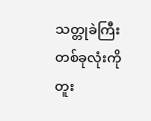သတ္တုခဲကြီး တစ်ခုလုံးကို တူး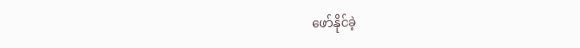ဖော်နိုင်ခဲ့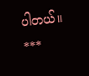ပါတယ်။
***